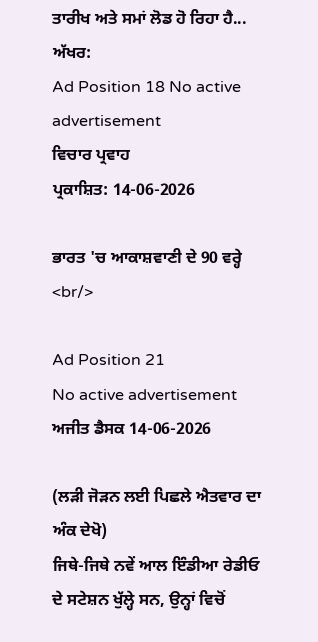ਤਾਰੀਖ ਅਤੇ ਸਮਾਂ ਲੋਡ ਹੋ ਰਿਹਾ ਹੈ...
ਅੱਖਰ:
Ad Position 18 No active advertisement
ਵਿਚਾਰ ਪ੍ਰਵਾਹ
ਪ੍ਰਕਾਸ਼ਿਤ: 14-06-2026

ਭਾਰਤ 'ਚ ਆਕਾਸ਼ਵਾਣੀ ਦੇ 90 ਵਰ੍ਹੇ <br/>

Ad Position 21
No active advertisement
ਅਜੀਤ ਡੈਸਕ 14-06-2026

(ਲੜੀ ਜੋੜਨ ਲਈ ਪਿਛਲੇ ਐਤਵਾਰ ਦਾ ਅੰਕ ਦੇਖੋ)
ਜਿਥੇ-ਜਿਥੇ ਨਵੇਂ ਆਲ ਇੰਡੀਆ ਰੇਡੀਓ ਦੇ ਸਟੇਸ਼ਨ ਖੁੱਲ੍ਹੇ ਸਨ, ਉਨ੍ਹਾਂ ਵਿਚੋਂ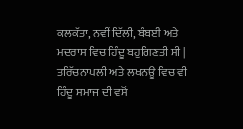ਕਲਕੱਤਾ, ਨਵੀਂ ਦਿੱਲੀ, ਬੰਬਈ ਅਤੇ ਮਦਰਾਸ ਵਿਚ ਹਿੰਦੂ ਬਹੁਗਿਣਤੀ ਸੀ | ਤਰਿੱਚਨਾਪਲੀ ਅਤੇ ਲਖਨਊ ਵਿਚ ਵੀ ਹਿੰਦੂ ਸਮਾਜ ਦੀ ਵਸੋਂ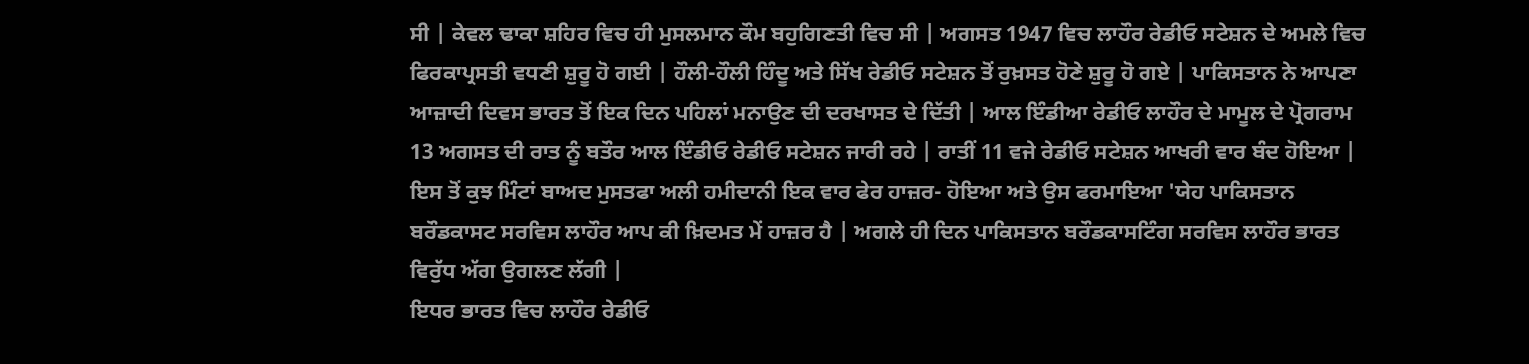ਸੀ | ਕੇਵਲ ਢਾਕਾ ਸ਼ਹਿਰ ਵਿਚ ਹੀ ਮੁਸਲਮਾਨ ਕੌਮ ਬਹੁਗਿਣਤੀ ਵਿਚ ਸੀ | ਅਗਸਤ 1947 ਵਿਚ ਲਾਹੌਰ ਰੇਡੀਓ ਸਟੇਸ਼ਨ ਦੇ ਅਮਲੇ ਵਿਚ ਫਿਰਕਾਪ੍ਰਸਤੀ ਵਧਣੀ ਸ਼ੁਰੂ ਹੋ ਗਈ | ਹੌਲੀ-ਹੌਲੀ ਹਿੰਦੂ ਅਤੇ ਸਿੱਖ ਰੇਡੀਓ ਸਟੇਸ਼ਨ ਤੋਂ ਰੁਖ਼ਸਤ ਹੋਣੇ ਸ਼ੁਰੂ ਹੋ ਗਏ | ਪਾਕਿਸਤਾਨ ਨੇ ਆਪਣਾ ਆਜ਼ਾਦੀ ਦਿਵਸ ਭਾਰਤ ਤੋਂ ਇਕ ਦਿਨ ਪਹਿਲਾਂ ਮਨਾਉਣ ਦੀ ਦਰਖਾਸਤ ਦੇ ਦਿੱਤੀ | ਆਲ ਇੰਡੀਆ ਰੇਡੀਓ ਲਾਹੌਰ ਦੇ ਮਾਮੂਲ ਦੇ ਪ੍ਰੋਗਰਾਮ 13 ਅਗਸਤ ਦੀ ਰਾਤ ਨੂੰ ਬਤੌਰ ਆਲ ਇੰਡੀਓ ਰੇਡੀਓ ਸਟੇਸ਼ਨ ਜਾਰੀ ਰਹੇ | ਰਾਤੀਂ 11 ਵਜੇ ਰੇਡੀਓ ਸਟੇਸ਼ਨ ਆਖਰੀ ਵਾਰ ਬੰਦ ਹੋਇਆ | ਇਸ ਤੋਂ ਕੁਝ ਮਿੰਟਾਂ ਬਾਅਦ ਮੁਸਤਫਾ ਅਲੀ ਹਮੀਦਾਨੀ ਇਕ ਵਾਰ ਫੇਰ ਹਾਜ਼ਰ- ਹੋਇਆ ਅਤੇ ਉਸ ਫਰਮਾਇਆ 'ਯੇਹ ਪਾਕਿਸਤਾਨ ਬਰੌਡਕਾਸਟ ਸਰਵਿਸ ਲਾਹੌਰ ਆਪ ਕੀ ਖ਼ਿਦਮਤ ਮੇਂ ਹਾਜ਼ਰ ਹੈ | ਅਗਲੇ ਹੀ ਦਿਨ ਪਾਕਿਸਤਾਨ ਬਰੌਡਕਾਸਟਿੰਗ ਸਰਵਿਸ ਲਾਹੌਰ ਭਾਰਤ ਵਿਰੁੱਧ ਅੱਗ ਉਗਲਣ ਲੱਗੀ |
ਇਧਰ ਭਾਰਤ ਵਿਚ ਲਾਹੌਰ ਰੇਡੀਓ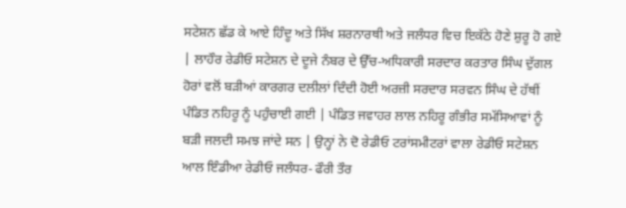ਸਟੇਸ਼ਨ ਛੱਡ ਕੇ ਆਏ ਹਿੰਦੂ ਅਤੇ ਸਿੱਖ ਸ਼ਰਨਾਰਥੀ ਅਤੇ ਜਲੰਧਰ ਵਿਚ ਇਕੱਠੇ ਹੋਣੇ ਸ਼ੁਰੂ ਹੋ ਗਏ | ਲਾਹੌਰ ਰੇਡੀਓ ਸਟੇਸ਼ਨ ਦੇ ਦੂਜੇ ਨੰਬਰ ਦੇ ਉੱਚ-ਅਧਿਕਾਰੀ ਸਰਦਾਰ ਕਰਤਾਰ ਸਿੰਘ ਦੁੱਗਲ ਹੋਰਾਂ ਵਲੋਂ ਬੜੀਆਂ ਕਾਰਗਰ ਦਲੀਲਾਂ ਦਿੰਦੀ ਹੋਈ ਅਰਜ਼ੀ ਸਰਦਾਰ ਸਰਵਨ ਸਿੰਘ ਦੇ ਹੱਥੀਂ ਪੰਡਿਤ ਨਹਿਰੂ ਨੂੰ ਪਹੁੰਚਾਈ ਗਈ | ਪੰਡਿਤ ਜਵਾਹਰ ਲਾਲ ਨਹਿਰੂ ਗੰਭੀਰ ਸਮੱਸਿਆਵਾਂ ਨੂੰ ਬੜੀ ਜਲਦੀ ਸਮਝ ਜਾਂਦੇ ਸਨ | ਉਨ੍ਹਾਂ ਨੇ ਦੋ ਰੇਡੀਓ ਟਰਾਂਸਮੀਟਰਾਂ ਵਾਲਾ ਰੇਡੀਓ ਸਟੇਸ਼ਨ ਆਲ ਇੰਡੀਆ ਰੇਡੀਓ ਜਲੰਧਰ- ਫੌਰੀ ਤੌਰ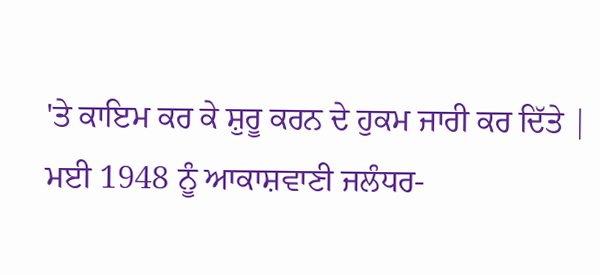'ਤੇ ਕਾਇਮ ਕਰ ਕੇ ਸ਼ੁਰੂ ਕਰਨ ਦੇ ਹੁਕਮ ਜਾਰੀ ਕਰ ਦਿੱਤੇ |
ਮਈ 1948 ਨੂੰ ਆਕਾਸ਼ਵਾਣੀ ਜਲੰਧਰ-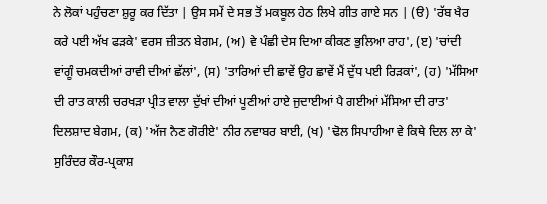ਨੇ ਲੋਕਾਂ ਪਹੁੰਚਣਾ ਸ਼ੁਰੂ ਕਰ ਦਿੱਤਾ | ਉਸ ਸਮੇਂ ਦੇ ਸਭ ਤੋਂ ਮਕਬੂਲ ਹੇਠ ਲਿਖੇ ਗੀਤ ਗਾਏ ਸਨ | (ੳ) 'ਰੱਬ ਖੈਰ ਕਰੇ ਪਈ ਅੱਖ ਫੜਕੇ' ਵਰਸ ਜ਼ੀਤਨ ਬੇਗਮ, (ਅ) ਵੇ ਪੰਛੀ ਦੇਸ ਦਿਆ ਕੀਕਣ ਭੁਲਿਆ ਰਾਹ', (ੲ) 'ਚਾਂਦੀ ਵਾਂਗੂੰ ਚਮਕਦੀਆਂ ਰਾਵੀ ਦੀਆਂ ਛੱਲਾਂ', (ਸ) 'ਤਾਰਿਆਂ ਦੀ ਛਾਵੇਂ ਉਹ ਛਾਵੇਂ ਮੈਂ ਦੁੱਧ ਪਈ ਰਿੜਕਾਂ', (ਹ) 'ਮੱਸਿਆ ਦੀ ਰਾਤ ਕਾਲੀ ਚਰਖੜਾ ਪ੍ਰੀਤ ਵਾਲਾ ਦੁੱਖਾਂ ਦੀਆਂ ਪੂਣੀਆਂ ਹਾਏ ਜੁਦਾਈਆਂ ਪੈ ਗਈਆਂ ਮੱਸਿਆ ਦੀ ਰਾਤ' ਦਿਲਸ਼ਾਦ ਬੇਗਮ, (ਕ) 'ਅੱਜ ਨੈਣ ਗੋਰੀਏ' ਨੀਰ ਨਵਾਬਰ ਬਾਈ, (ਖ) 'ਢੋਲ ਸਿਪਾਹੀਆ ਵੇ ਕਿਥੇ ਦਿਲ ਲਾ ਕੇ' ਸੁਰਿੰਦਰ ਕੌਰ-ਪ੍ਰਕਾਸ਼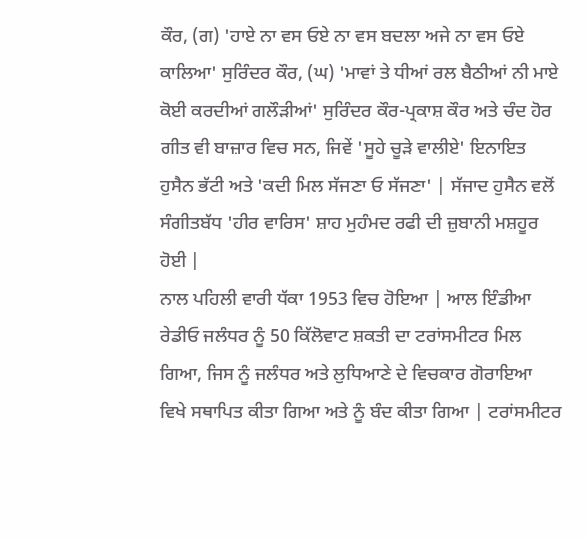ਕੌਰ, (ਗ) 'ਹਾਏ ਨਾ ਵਸ ਓਏ ਨਾ ਵਸ ਬਦਲਾ ਅਜੇ ਨਾ ਵਸ ਓਏ ਕਾਲਿਆ' ਸੁਰਿੰਦਰ ਕੌਰ, (ਘ) 'ਮਾਵਾਂ ਤੇ ਧੀਆਂ ਰਲ ਬੈਠੀਆਂ ਨੀ ਮਾਏ ਕੋਈ ਕਰਦੀਆਂ ਗਲੌੜੀਆਂ' ਸੁਰਿੰਦਰ ਕੌਰ-ਪ੍ਰਕਾਸ਼ ਕੌਰ ਅਤੇ ਚੰਦ ਹੋਰ ਗੀਤ ਵੀ ਬਾਜ਼ਾਰ ਵਿਚ ਸਨ, ਜਿਵੇਂ 'ਸੂਹੇ ਚੂੜੇ ਵਾਲੀਏ' ਇਨਾਇਤ ਹੁਸੈਨ ਭੱਟੀ ਅਤੇ 'ਕਦੀ ਮਿਲ ਸੱਜਣਾ ਓ ਸੱਜਣਾ' | ਸੱਜਾਦ ਹੁਸੈਨ ਵਲੋਂ ਸੰਗੀਤਬੱਧ 'ਹੀਰ ਵਾਰਿਸ' ਸ਼ਾਹ ਮੁਹੰਮਦ ਰਫੀ ਦੀ ਜ਼ੁਬਾਨੀ ਮਸ਼ਹੂਰ ਹੋਈ |
ਨਾਲ ਪਹਿਲੀ ਵਾਰੀ ਧੱਕਾ 1953 ਵਿਚ ਹੋਇਆ | ਆਲ ਇੰਡੀਆ ਰੇਡੀਓ ਜਲੰਧਰ ਨੂੰ 50 ਕਿੱਲੋਵਾਟ ਸ਼ਕਤੀ ਦਾ ਟਰਾਂਸਮੀਟਰ ਮਿਲ ਗਿਆ, ਜਿਸ ਨੂੰ ਜਲੰਧਰ ਅਤੇ ਲੁਧਿਆਣੇ ਦੇ ਵਿਚਕਾਰ ਗੋਰਾਇਆ ਵਿਖੇ ਸਥਾਪਿਤ ਕੀਤਾ ਗਿਆ ਅਤੇ ਨੂੰ ਬੰਦ ਕੀਤਾ ਗਿਆ | ਟਰਾਂਸਮੀਟਰ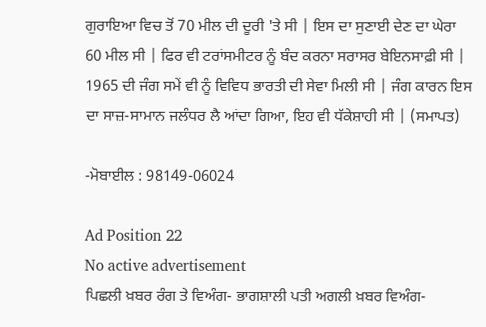ਗੁਰਾਇਆ ਵਿਚ ਤੋਂ 70 ਮੀਲ ਦੀ ਦੂਰੀ 'ਤੇ ਸੀ | ਇਸ ਦਾ ਸੁਣਾਈ ਦੇਣ ਦਾ ਘੇਰਾ 60 ਮੀਲ ਸੀ | ਫਿਰ ਵੀ ਟਰਾਂਸਮੀਟਰ ਨੂੰ ਬੰਦ ਕਰਨਾ ਸਰਾਸਰ ਬੇਇਨਸਾਫ਼ੀ ਸੀ | 1965 ਦੀ ਜੰਗ ਸਮੇਂ ਵੀ ਨੂੰ ਵਿਵਿਧ ਭਾਰਤੀ ਦੀ ਸੇਵਾ ਮਿਲੀ ਸੀ | ਜੰਗ ਕਾਰਨ ਇਸ ਦਾ ਸਾਜ਼-ਸਾਮਾਨ ਜਲੰਧਰ ਲੈ ਆਂਦਾ ਗਿਆ, ਇਹ ਵੀ ਧੱਕੇਸ਼ਾਹੀ ਸੀ | (ਸਮਾਪਤ)

-ਮੋਬਾਈਲ : 98149-06024

Ad Position 22
No active advertisement
ਪਿਛਲੀ ਖ਼ਬਰ ਰੰਗ ਤੇ ਵਿਅੰਗ- ਭਾਗਸ਼ਾਲੀ ਪਤੀ ਅਗਲੀ ਖ਼ਬਰ ਵਿਅੰਗ-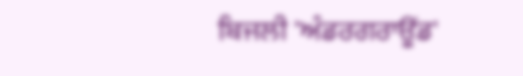ਬਿਜਲੀ 'ਅੰਡਰਗਰਾਊਂਡ'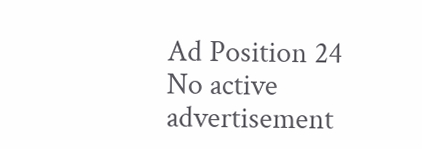Ad Position 24
No active advertisement